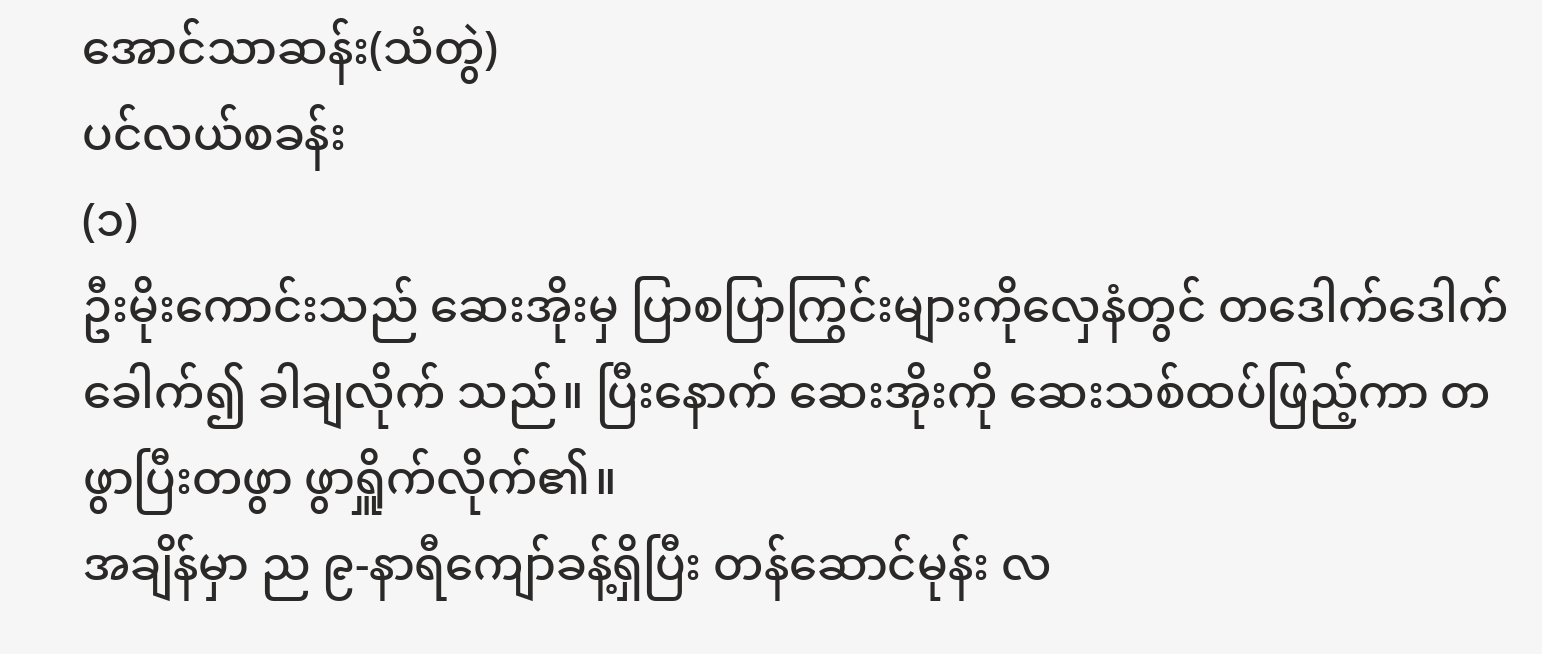အောင်သာဆန်း(သံတွဲ)
ပင်လယ်စခန်း
(၁)
ဦးမိုးကောင်းသည် ဆေးအိုးမှ ပြာစပြာကြွင်းများကိုလှေနံတွင် တဒေါက်ဒေါက် ခေါက်၍ ခါချလိုက် သည်။ ပြီးနောက် ဆေးအိုးကို ဆေးသစ်ထပ်ဖြည့်ကာ တဖွာပြီးတဖွာ ဖွာရှိူက်လိုက်၏။
အချိန်မှာ ည ၉-နာရီကျော်ခန့်ရှိပြီး တန်ဆောင်မုန်း လ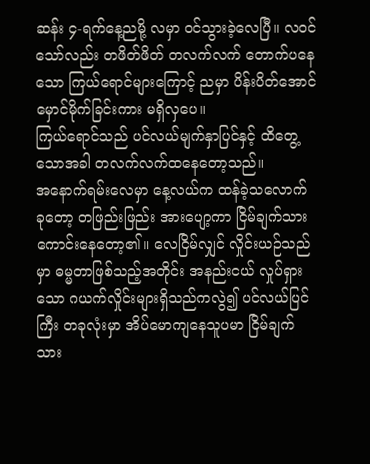ဆန်း ၄-ရက်နေ့ညမို့ လမှာ ဝင်သွားခဲ့လေပြီ။ လဝင်သော်လည်း တဖိတ်ဖိတ် တလက်လက် တောက်ပနေသော ကြယ်ရောင်များကြောင့် ညမှာ ပိန်းပိတ်အောင် မှောင်မိုက်ခြင်းကား မရှိလှပေ။
ကြယ်ရောင်သည် ပင်လယ်မျက်နှာပြင်နှင့် ထိတွေ့သောအခါ တလက်လက်ထနေတော့သည်။
အနောက်ရမ်းလေမှာ နေ့လယ်က ထန်ခဲ့သလောက် ခုတော့ တဖြည်းဖြည်း အားပျော့ကာ ငြိမ်ချက်သား ကောင်းနေတော့၏။ လေငြိမ်လျှင် လှိုင်းယဉ်သည်မှာ ဓမ္မတာဖြစ်သည့်အတိုင်း အနည်းငယ် လှုပ်ရှားသော ဂယက်လှိုင်းများရှိသည်ကလွဲ၍ ပင်လယ်ပြင်ကြီး တခုလုံးမှာ အိပ်မောကျနေသူပမာ ငြိမ်ချက်သား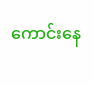ကောင်းနေ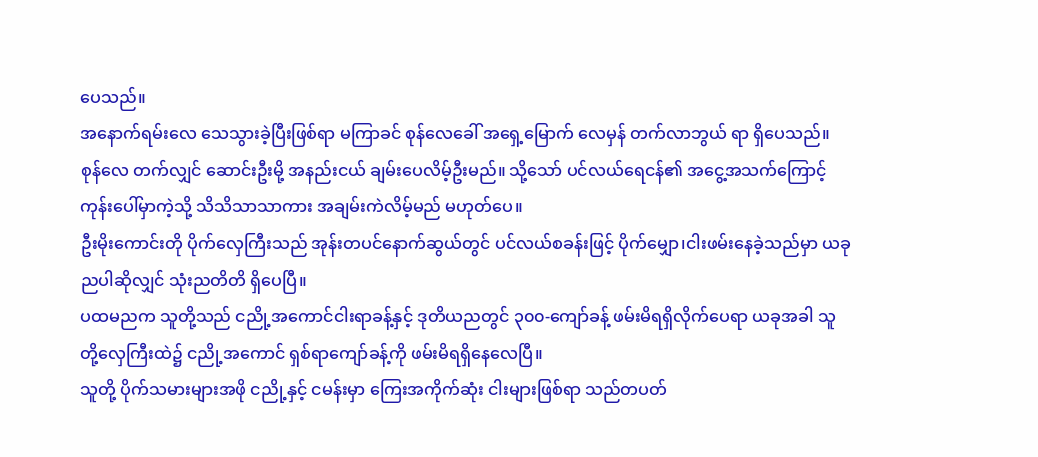ပေသည်။
အနောက်ရမ်းလေ သေသွားခဲ့ပြီးဖြစ်ရာ မကြာခင် စုန်လေခေါ် အရှေ့မြောက် လေမှန် တက်လာဘွယ် ရာ ရှိပေသည်။ စုန်လေ တက်လျှင် ဆောင်းဦးမို့ အနည်းငယ် ချမ်းပေလိမ့်ဦးမည်။ သို့သော် ပင်လယ်ရေငန်၏ အငွေ့အသက်ကြောင့် ကုန်းပေါ်မှာကဲ့သို့ သိသိသာသာကား အချမ်းကဲလိမ့်မည် မဟုတ်ပေ။
ဦးမိုးကောင်းတို ပိုက်လှေကြီးသည် အုန်းတပင်နောက်ဆွယ်တွင် ပင်လယ်စခန်းဖြင့် ပိုက်မျှော၊ငါးဖမ်းနေခဲ့သည်မှာ ယခုညပါဆိုလျှင် သုံးညတိတိ ရှိပေပြီ။
ပထမညက သူတို့သည် ငညို့အကောင်ငါးရာခန့်နှင့် ဒုတိယညတွင် ၃၀၀-ကျော်ခန့် ဖမ်းမိရရှိလိုက်ပေရာ ယခုအခါ သူတို့လှေကြီးထဲ၌ ငညို့အကောင် ရှစ်ရာကျော်ခန့်ကို ဖမ်းမိရရှိနေလေပြီ။
သူတို့ ပိုက်သမားများအဖို ငညို့နှင့် ငမန်းမှာ ကြေးအကိုက်ဆုံး ငါးများဖြစ်ရာ သည်တပတ်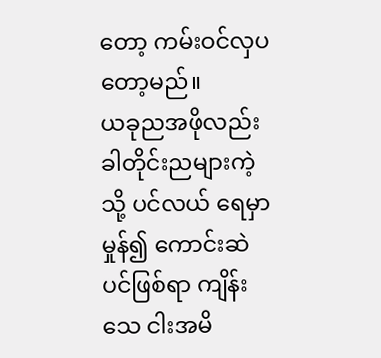တော့ ကမ်းဝင်လှပတော့မည်။
ယခုညအဖိုလည်း ခါတိုင်းညများကဲ့သို့ ပင်လယ် ရေမှာ မှုန်၍ ကောင်းဆဲပင်ဖြစ်ရာ ကျိန်းသေ ငါးအမိ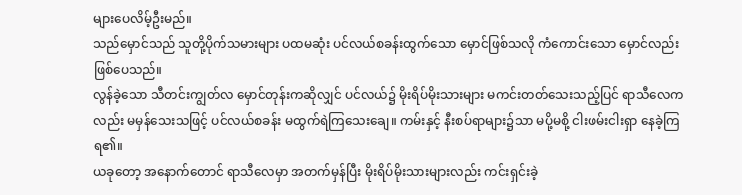များပေလိမ့်ဦးမည်။
သည်မှောင်သည် သူတို့ပိုက်သမားများ ပထမဆုံး ပင်လယ်စခန်းထွက်သော မှောင်ဖြစ်သလို ကံကောင်းသော မှောင်လည်း ဖြစ်ပေသည်။
လွန်ခဲ့သော သီတင်းကျွတ်လ မှောင်တုန်းကဆိုလျှင် ပင်လယ်၌ မိုးရိပ်မိုးသားများ မကင်းတတ်သေးသည့်ပြင် ရာသီလေကလည်း မမှန်သေးသဖြင့် ပင်လယ်စခန်း မထွက်ရဲကြသေးချေ။ ကမ်းနှင့် နီးစပ်ရာများ၌သာ မပို့မစို့ ငါးဖမ်းငါးရှာ နေခဲ့ကြရ၏။
ယခုတော့ အနောက်တောင် ရာသီလေမှာ အတက်မှန်ပြီး မိုးရိပ်မိုးသားများလည်း ကင်းရှင်းခဲ့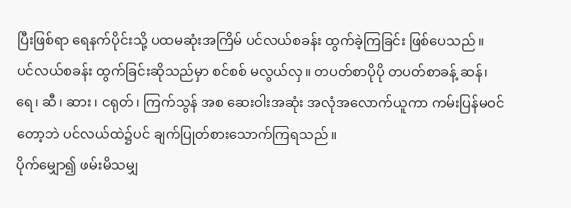ပြီးဖြစ်ရာ ရေနက်ပိုင်းသို့ ပထမဆုံးအကြိမ် ပင်လယ်စခန်း ထွက်ခဲ့ကြခြင်း ဖြစ်ပေသည်။
ပင်လယ်စခန်း ထွက်ခြင်းဆိုသည်မှာ စင်စစ် မလွယ်လှ။ တပတ်စာပိုပို တပတ်စာခန့် ဆန်၊ ရေ၊ ဆီ၊ ဆား၊ ငရုတ်၊ ကြက်သွန် အစ ဆေးဝါးအဆုံး အလုံအလောက်ယူကာ ကမ်းပြန်မဝင်တော့ဘဲ ပင်လယ်ထဲ၌ပင် ချက်ပြုတ်စားသောက်ကြရသည်။
ပိုက်မျှော၍ ဖမ်းမိသမျှ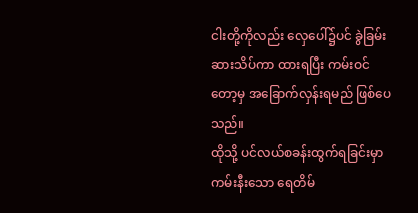ငါးတို့ကိုလည်း လှေပေါ်၌ပင် ခွဲခြမ်း ဆားသိပ်ကာ ထားရပြီး ကမ်းဝင်တော့မှ အခြောက်လှန်းရမည် ဖြစ်ပေသည်။
ထိုသို့ ပင်လယ်စခန်းထွက်ရခြင်းမှာ ကမ်းနီးသော ရေတိမ်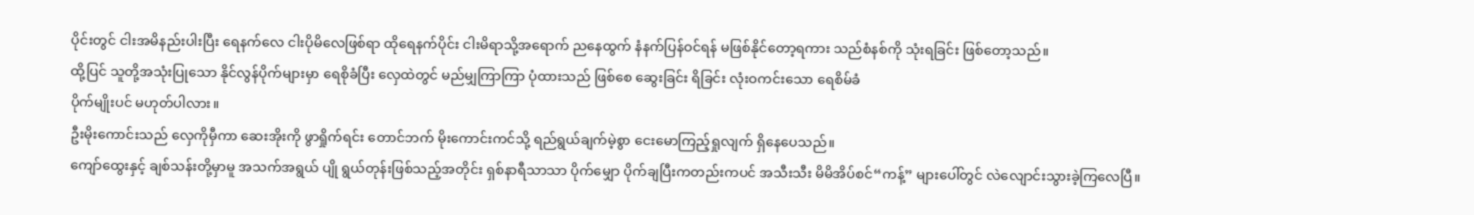ပိုင်းတွင် ငါးအမိနည်းပါးပြီး ရေနက်လေ ငါးပိုမိလေဖြစ်ရာ ထိုရေနက်ပိုင်း ငါးမိရာသို့အရောက် ညနေထွက် နံနက်ပြန်ဝင်ရန် မဖြစ်နိုင်တော့ရကား သည်စံနစ်ကို သုံးရခြင်း ဖြစ်တော့သည်။
ထို့ပြင် သူတို့အသုံးပြုသော နိုင်လွန်ပိုက်များမှာ ရေစိုခံပြီး လှေထဲတွင် မည်မျှကြာကြာ ပုံထားသည် ဖြစ်စေ ဆွေးခြင်း ရိခြင်း လုံးဝကင်းသော ရေစိမ်ခံ
ပိုက်မျိုးပင် မဟုတ်ပါလား။
ဦးမိုးကောင်းသည် လှေကိုမှီကာ ဆေးအိုးကို ဖွာရှိုက်ရင်း တောင်ဘက် မိုးကောင်းကင်သို့ ရည်ရွယ်ချက်မဲ့စွာ ငေးမောကြည့်ရှုလျက် ရှိနေပေသည်။
ကျော်ထွေးနှင့် ချစ်သန်းတို့မှာမူ အသက်အရွယ် ပျို ရွယ်တုန်းဖြစ်သည့်အတိုင်း ရှစ်နာရီသာသာ ပိုက်မျှော ပိုက်ချပြီးကတည်းကပင် အသီးသီး မိမိအိပ်စင်“ကန့်” များပေါ်တွင် လဲလျောင်းသွားခဲ့ကြလေပြီ။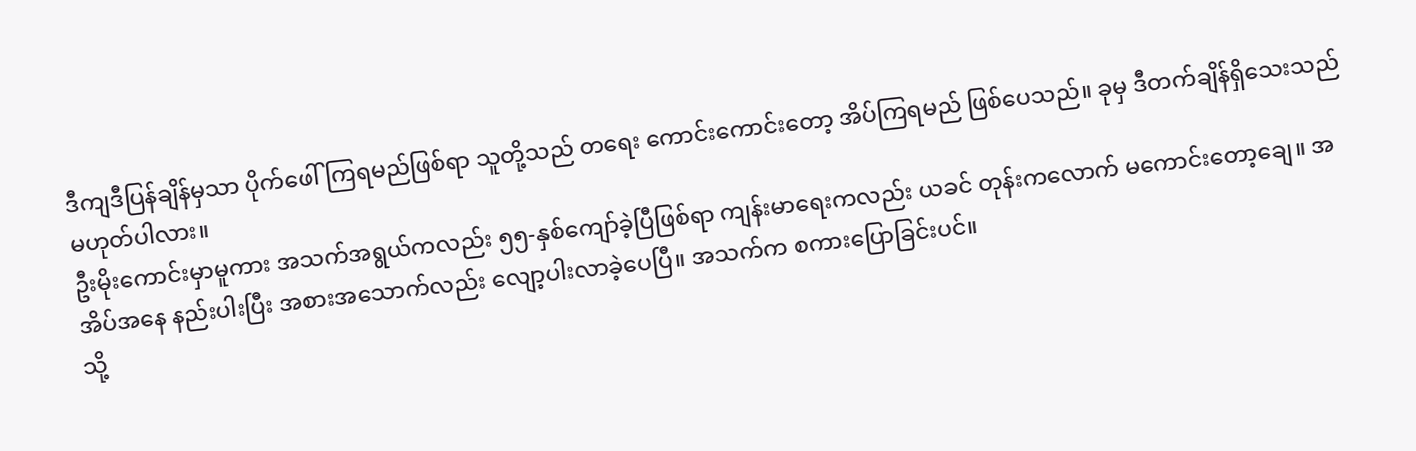ဒီကျဒီပြန်ချိန်မှသာ ပိုက်ဖေါ်ကြရမည်ဖြစ်ရာ သူတို့သည် တရေး ကောင်းကောင်းတော့ အိပ်ကြရမည် ဖြစ်ပေသည်။ ခုမှ ဒီတက်ချိန်ရှိသေးသည် မဟုတ်ပါလား။
ဦးမိုးကောင်းမှာမူကား အသက်အရွယ်ကလည်း ၅၅-နှစ်ကျော်ခဲ့ပြီဖြစ်ရာ ကျန်းမာရေးကလည်း ယခင် တုန်းကလောက် မကောင်းတော့ချေ။ အအိပ်အနေ နည်းပါးပြီး အစားအသောက်လည်း လျော့ပါးလာခဲ့ပေပြီ။ အသက်က စကားပြောခြင်းပင်။
သို့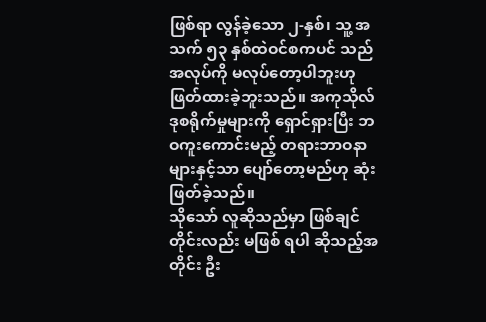ဖြစ်ရာ လွန်ခဲ့သော ၂-နှစ်၊ သူ့ အသက် ၅၃ နှစ်ထဲဝင်စကပင် သည်အလုပ်ကို မလုပ်တော့ပါဘူးဟု ဖြတ်ထားခဲ့ဘူးသည်။ အကုသိုလ် ဒုစရိုက်မှုများကို ရှောင်ရှားပြီး ဘဝကူးကောင်းမည့် တရားဘာဝနာ များနှင့်သာ ပျော်တော့မည်ဟု ဆုံးဖြတ်ခဲ့သည်။
သိုသော် လူဆိုသည်မှာ ဖြစ်ချင်တိုင်းလည်း မဖြစ် ရပါ ဆိုသည့်အတိုင်း ဦး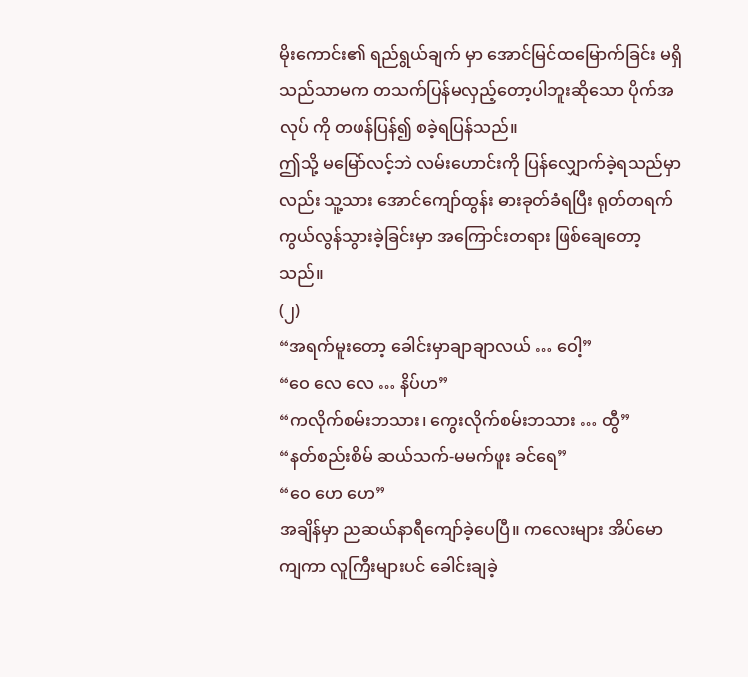မိုးကောင်း၏ ရည်ရွယ်ချက် မှာ အောင်မြင်ထမြောက်ခြင်း မရှိသည်သာမက တသက်ပြန်မလှည့်တော့ပါဘူးဆိုသော ပိုက်အလုပ် ကို တဖန်ပြန်၍ စခဲ့ရပြန်သည်။
ဤသို့ မမြော်လင့်ဘဲ လမ်းဟောင်းကို ပြန်လျှောက်ခဲ့ရသည်မှာလည်း သူ့သား အောင်ကျော်ထွန်း ဓားခုတ်ခံရပြီး ရုတ်တရက် ကွယ်လွန်သွားခဲ့ခြင်းမှာ အကြောင်းတရား ဖြစ်ချေတော့သည်။
(၂)
“အရက်မူးတော့ ခေါင်းမှာချာချာလယ် … ဝေါ့”
“ဝေ လေ လေ … နိပ်ဟ”
“ကလိုက်စမ်းဘသား၊ ကွေးလိုက်စမ်းဘသား … ထွီ”
“နတ်စည်းစိမ် ဆယ်သက်-မမက်ဖူး ခင်ရေ”
“ဝေ ဟေ ဟေ”
အချိန်မှာ ညဆယ်နာရီကျော်ခဲ့ပေပြီ။ ကလေးများ အိပ်မောကျကာ လူကြီးများပင် ခေါင်းချခဲ့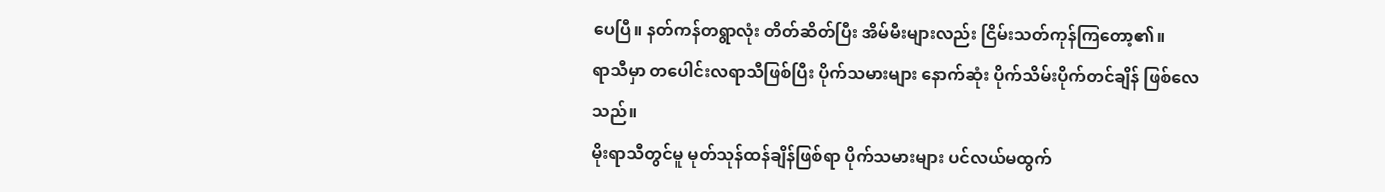ပေပြီ။ နတ်ကန်တရွာလုံး တိတ်ဆိတ်ပြီး အိမ်မီးများလည်း ငြိမ်းသတ်ကုန်ကြတော့၏။
ရာသီမှာ တပေါင်းလရာသီဖြစ်ပြီး ပိုက်သမားများ နောက်ဆုံး ပိုက်သိမ်းပိုက်တင်ချိန် ဖြစ်လေသည်။
မိုးရာသီတွင်မူ မုတ်သုန်ထန်ချိန်ဖြစ်ရာ ပိုက်သမားများ ပင်လယ်မထွက်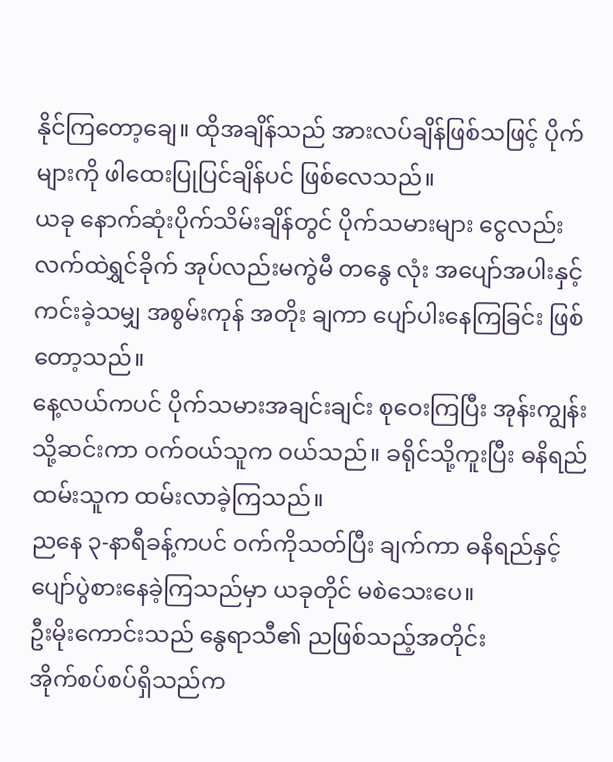နိုင်ကြတော့ချေ။ ထိုအချိန်သည် အားလပ်ချိန်ဖြစ်သဖြင့် ပိုက်များကို ဖါထေးပြုပြင်ချိန်ပင် ဖြစ်လေသည်။
ယခု နောက်ဆုံးပိုက်သိမ်းချိန်တွင် ပိုက်သမားများ ငွေလည်း လက်ထဲရွှင်ခိုက် အုပ်လည်းမကွဲမီ တနွေ လုံး အပျော်အပါးနှင့် ကင်းခဲ့သမျှ အစွမ်းကုန် အတိုး ချကာ ပျော်ပါးနေကြခြင်း ဖြစ်တော့သည်။
နေ့လယ်ကပင် ပိုက်သမားအချင်းချင်း စုဝေးကြပြီး အုန်းကျွန်းသို့ဆင်းကာ ဝက်ဝယ်သူက ဝယ်သည်။ ခရိုင်သို့ကူးပြီး ဓနိရည်ထမ်းသူက ထမ်းလာခဲ့ကြသည်။
ညနေ ၃-နာရီခန့်ကပင် ဝက်ကိုသတ်ပြီး ချက်ကာ ဓနိရည်နှင့် ပျော်ပွဲစားနေခဲ့ကြသည်မှာ ယခုတိုင် မစဲသေးပေ။
ဦးမိုးကောင်းသည် နွေရာသီ၏ ညဖြစ်သည့်အတိုင်း
အိုက်စပ်စပ်ရှိသည်က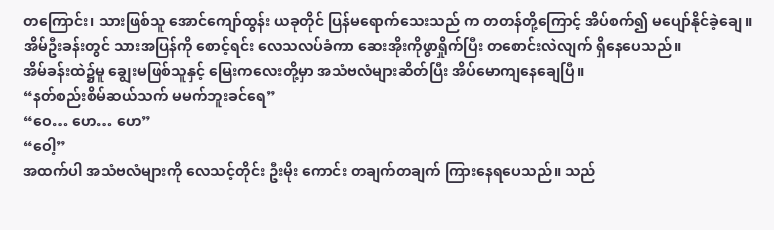တကြောင်း၊ သားဖြစ်သူ အောင်ကျော်ထွန်း ယခုတိုင် ပြန်မရောက်သေးသည် က တတန်တို့ကြောင့် အိပ်စက်၍ မပျော်နိုင်ခဲ့ချေ။
အိမ်ဦးခန်းတွင် သားအပြန်ကို စောင့်ရင်း လေသလပ်ခံကာ ဆေးအိုးကိုဖွာရှိုက်ပြီး တစောင်းလဲလျက် ရှိနေပေသည်။
အိမ်ခန်းထဲ၌မူ ချွေးမဖြစ်သူနှင့် မြေးကလေးတို့မှာ အသံဗလံများဆိတ်ပြီး အိပ်မောကျနေချေပြီ။
“နတ်စည်းစိမ်ဆယ်သက် မမက်ဘူးခင်ရေ”
“ဝေ… ဟေ… ဟေ”
“ဝေါ့”
အထက်ပါ အသံဗလံများကို လေသင့်တိုင်း ဦးမိုး ကောင်း တချက်တချက် ကြားနေရပေသည်။ သည်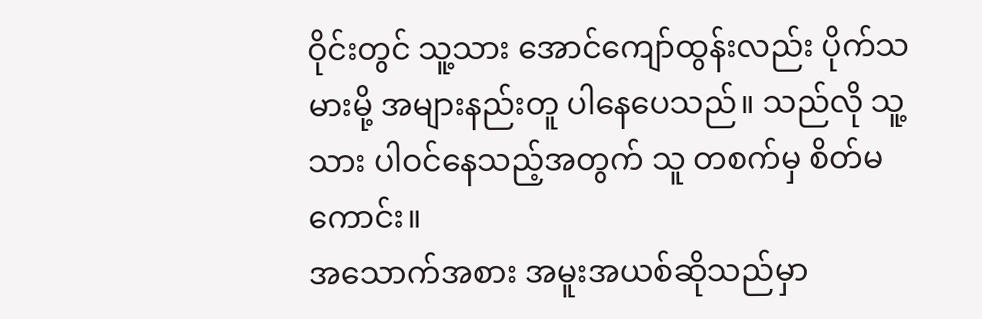ဝိုင်းတွင် သူ့သား အောင်ကျော်ထွန်းလည်း ပိုက်သမားမို့ အများနည်းတူ ပါနေပေသည်။ သည်လို သူ့သား ပါဝင်နေသည့်အတွက် သူ တစက်မှ စိတ်မကောင်း။
အသောက်အစား အမူးအယစ်ဆိုသည်မှာ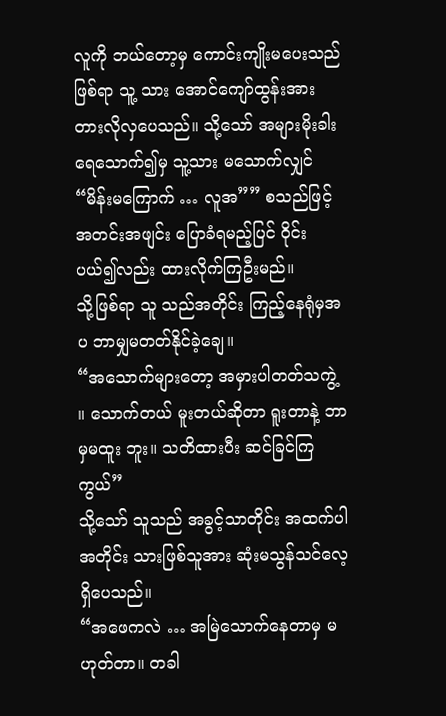လူကို ဘယ်တော့မှ ကောင်းကျိုးမပေးသည်ဖြစ်ရာ သူ့ သား အောင်ကျော်ထွန်းအား တားလိုလှပေသည်။ သို့သော် အများမိုးခါးရေသောက်၍မှ သူ့သား မသောက်လျှင် “မိန်းမကြောက် … လူအ”” စသည်ဖြင့် အတင်းအဖျင်း ပြောခံရမည့်ပြင် ဝိုင်းပယ်၍လည်း ထားလိုက်ကြဦးမည်။
သို့ဖြစ်ရာ သူ သည်အတိုင်း ကြည့်နေရုံမှအပ ဘာမျှမတတ်နိုင်ခဲ့ချေ။
“အသောက်များတော့ အမှားပါတတ်သကွဲ့ ။ သောက်တယ် မူးတယ်ဆိုတာ ရူးတာနဲ့ ဘာမှမထူး ဘူး။ သတိထားပီး ဆင်ခြင်ကြကွယ်”
သို့သော် သူသည် အခွင့်သာတိုင်း အထက်ပါအတိုင်း သားဖြစ်သူအား ဆုံးမသွန်သင်လေ့ ရှိပေသည်။
“အဖေကလဲ … အမြဲသောက်နေတာမှ မဟုတ်တာ။ တခါ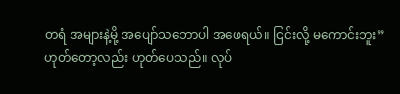တရံ အများနဲ့မို့ အပျော်သဘောပါ အဖေရယ်။ ငြင်းလို့ မကောင်းဘူး”
ဟုတ်တော့လည်း ဟုတ်ပေသည်။ လုပ်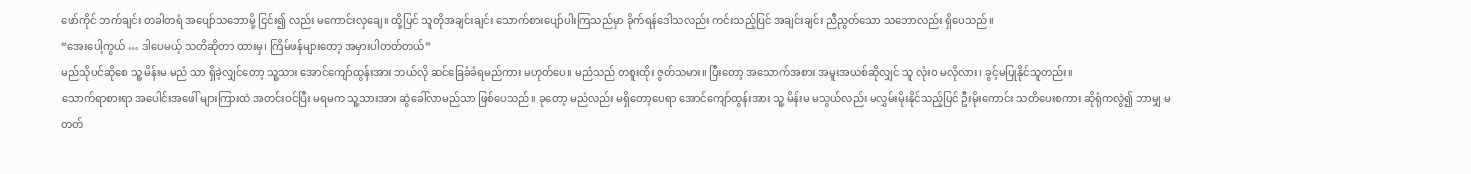ဖော်ကိုင် ဘက်ချင်း တခါတရံ အပျော်သဘောမို့ ငြင်း၍ လည်း မကောင်းလှချေ။ ထို့ပြင် သူတိုအချင်းချင်း သောက်စားပျော်ပါးကြသည်မှာ ခိုက်ရန်ဒေါသလည်း ကင်းသည့်ပြင် အချင်းချင်း ညီညွတ်သော သဘောလည်း ရှိပေသည်။
“အေးပေါ့ကွယ် … ဒါပေမယ့် သတိဆိုတာ ထားမှ၊ ကြိမ်ဖန်များတော့ အမှားပါတတ်တယ်”
မည်သိုပင်ဆိုစေ သူ့ မိန်းမ မညံ သာ ရှိခဲ့လျှင်တော့ သူ့သား အောင်ကျော်ထွန်းအား ဘယ်လို ဆင်ခြေခံခံရမည်ကား မဟုတ်ပေ။ မညံသည် တစူးထိုး ဇွတ်သမား။ ပြီးတော့ အသောက်အစား အမူးအယစ်ဆိုလျှင် သူ လုံးဝ မလိုလား၊ ခွင့်မပြုနိုင်သူတည်း။
သောက်ရာစားရာ အပေါင်းအဖေါ် များကြားထဲ အတင်းဝင်ပြီး မရမက သူ့သားအား ဆွဲခေါ်လာမည်သာ ဖြစ်ပေသည်။ ခုတော့ မညံလည်း မရှိတော့ပေရာ အောင်ကျော်ထွန်းအား သူ့ မိန်းမ မသွယ်လည်း မလွှမ်းမိုးနိုင်သည့်ပြင် ဦးမိုးကောင်း သတိပေးစကား ဆိုရုံကလွဲ၍ ဘာမျှ မတတ်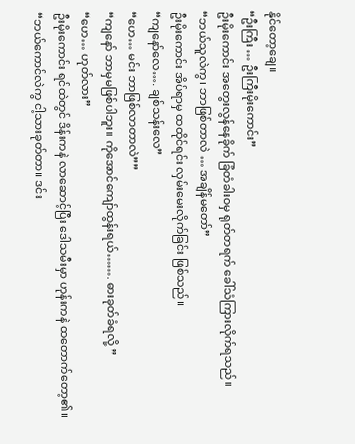နိုင်တော့ချေ။
“ဦးကြီး … ဦးကြီးမိုးကောင်း”
ဦးမိုးကောင်း အတွေးလွန်နေခိုက် ခြံတံခါးဝမှ ရုတ်တရက် ခေါ်သံကြားလိုက်ရသည်။
“ဘယ်သူလဲကွ၊ ဘာဖြစ်တာလဲ … အချိန်မတော်”
ဦးမိုးကောင်း အိပ်ရာမှ ထထိုင်ရင်း လှမ်းမေးလိုက်ခြင်း ဖြစ်သည်။
“ကျနော်လေ…. ချစ်သန်းလေ”
“ဟေ… မင်း ဘာဖြစ်လာတာလဲ””
“ကျနော် ဘာမှမဖြစ်ပါဘူး။ ကိုအောင်ကျော်ထွန်းရယ်……. ဓားခုတ်ခံရလို့ ”
“ဟေ… ဟုတ်လား”
ဦးမိုးကောင်း ရင်ထဲတွင် ဒိန်းကနဲ လာဆောင့်ပြီး ဒေါသမီးမှာ ဟုန်းကနဲ ထတောက်တော့၏။
“ဘယ်ကောင်လဲကွ ငါ့သားခုတ်တာ။ ဒင်း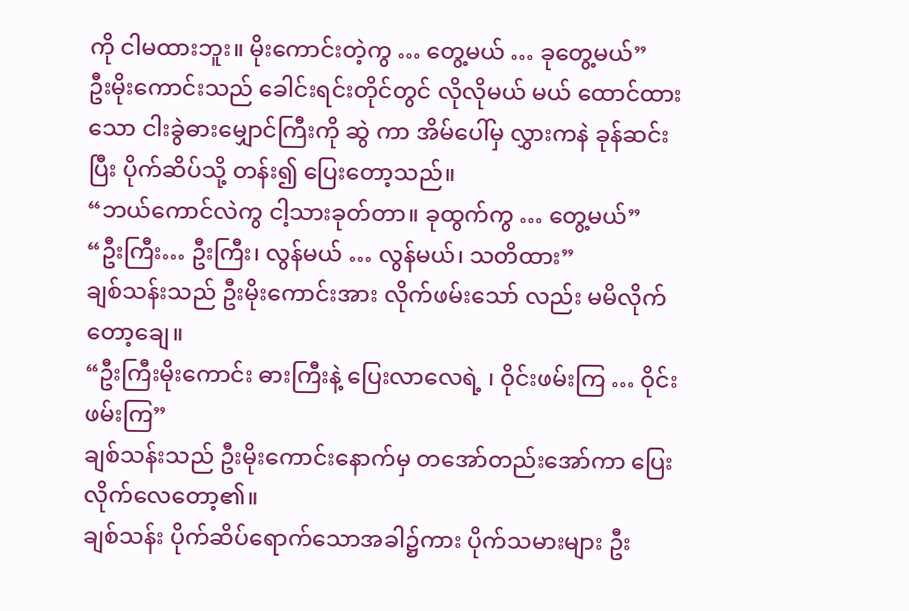ကို ငါမထားဘူး။ မိုးကောင်းတဲ့ကွ … တွေ့မယ် … ခုတွေ့မယ်”
ဦးမိုးကောင်းသည် ခေါင်းရင်းတိုင်တွင် လိုလိုမယ် မယ် ထောင်ထားသော ငါးခွဲဓားမျှောင်ကြီးကို ဆွဲ ကာ အိမ်ပေါ်မှ လွှားကနဲ ခုန်ဆင်းပြီး ပိုက်ဆိပ်သို့ တန်း၍ ပြေးတော့သည်။
“ဘယ်ကောင်လဲကွ ငါ့သားခုတ်တာ။ ခုထွက်ကွ … တွေ့မယ်”
“ဦးကြီး… ဦးကြီး၊ လွန်မယ် … လွန်မယ်၊ သတိထား”
ချစ်သန်းသည် ဦးမိုးကောင်းအား လိုက်ဖမ်းသော် လည်း မမိလိုက်တော့ချေ။
“ဦးကြီးမိုးကောင်း ဓားကြီးနဲ့ ပြေးလာလေရဲ့ ၊ ဝိုင်းဖမ်းကြ … ဝိုင်းဖမ်းကြ”
ချစ်သန်းသည် ဦးမိုးကောင်းနောက်မှ တအော်တည်းအော်ကာ ပြေးလိုက်လေတော့၏။
ချစ်သန်း ပိုက်ဆိပ်ရောက်သောအခါ၌ကား ပိုက်သမားများ ဦး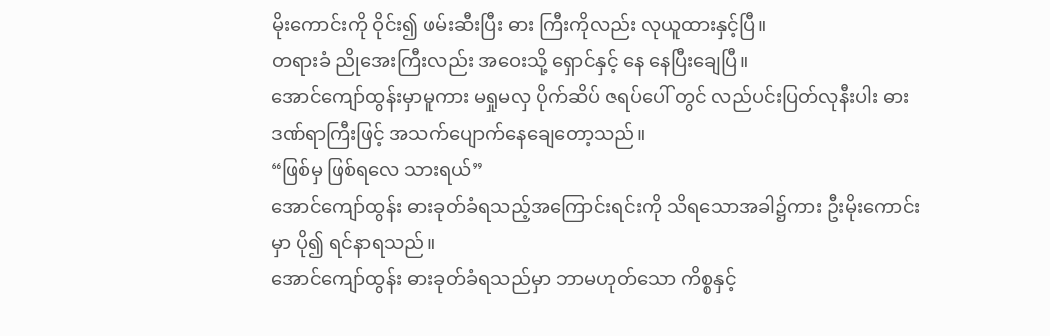မိုးကောင်းကို ဝိုင်း၍ ဖမ်းဆီးပြီး ဓား ကြီးကိုလည်း လုယူထားနှင့်ပြီ။
တရားခံ ညိုအေးကြီးလည်း အဝေးသို့ ရှောင်နှင့် နေ နေပြီးချေပြီ။
အောင်ကျော်ထွန်းမှာမူကား မရှုမလှ ပိုက်ဆိပ် ဇရပ်ပေါ် တွင် လည်ပင်းပြတ်လုနီးပါး ဓားဒဏ်ရာကြီးဖြင့် အသက်ပျောက်နေချေတော့သည်။
“ဖြစ်မှ ဖြစ်ရလေ သားရယ်”
အောင်ကျော်ထွန်း ဓားခုတ်ခံရသည့်အကြောင်းရင်းကို သိရသောအခါ၌ကား ဦးမိုးကောင်းမှာ ပို၍ ရင်နာရသည်။
အောင်ကျော်ထွန်း ဓားခုတ်ခံရသည်မှာ ဘာမဟုတ်သော ကိစ္စနှင့်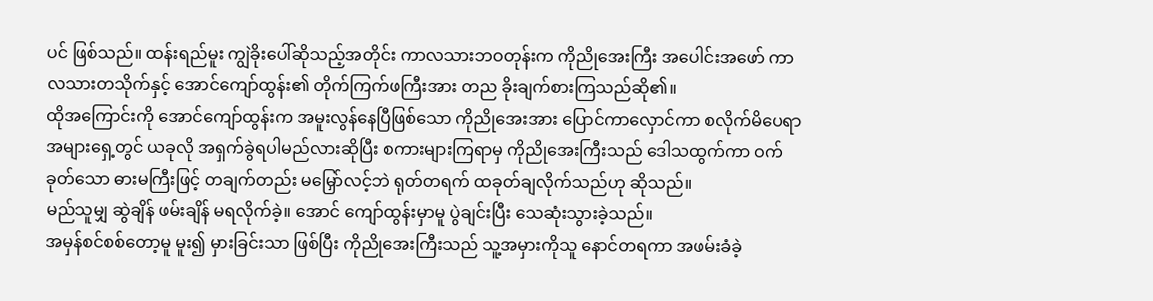ပင် ဖြစ်သည်။ ထန်းရည်မူး ကျွဲခိုးပေါ်ဆိုသည့်အတိုင်း ကာလသားဘဝတုန်းက ကိုညိုအေးကြီး အပေါင်းအဖော် ကာလသားတသိုက်နှင့် အောင်ကျော်ထွန်း၏ တိုက်ကြက်ဖကြီးအား တည ခိုးချက်စားကြသည်ဆို၏။
ထိုအကြောင်းကို အောင်ကျော်ထွန်းက အမူးလွန်နေပြီဖြစ်သော ကိုညိုအေးအား ပြောင်ကာလှောင်ကာ စလိုက်မိပေရာ အများရှေ့တွင် ယခုလို အရှက်ခွဲရပါမည်လားဆိုပြီး စကားများကြရာမှ ကိုညိုအေးကြီးသည် ဒေါသထွက်ကာ ဝက်ခုတ်သော ဓားမကြီးဖြင့် တချက်တည်း မမြှော်လင့်ဘဲ ရုတ်တရက် ထခုတ်ချလိုက်သည်ဟု ဆိုသည်။
မည်သူမျှ ဆွဲချိန် ဖမ်းချိန် မရလိုက်ခဲ့။ အောင် ကျော်ထွန်းမှာမူ ပွဲချင်းပြီး သေဆုံးသွားခဲ့သည်။
အမှန်စင်စစ်တော့မူ မူး၍ မှားခြင်းသာ ဖြစ်ပြီး ကိုညိုအေးကြီးသည် သူ့အမှားကိုသူ နောင်တရကာ အဖမ်းခံခဲ့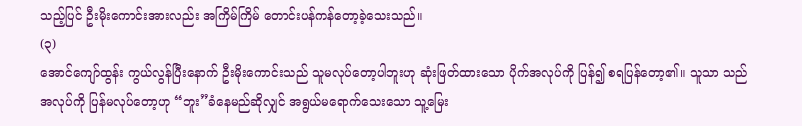သည့်ပြင် ဦးမိုးကောင်းအားလည်း အကြိမ်ကြိမ် တောင်းပန်ကန်တော့ခဲ့သေးသည်။
(၃)
အောင်ကျော်ထွန်း ကွယ်လွန်ပြီးနောက် ဦးမိုးကောင်းသည် သူမလုပ်တော့ပါဘူးဟု ဆုံးဖြတ်ထားသော ပိုက်အလုပ်ကို ပြန်၍ စရပြန်တော့၏။ သူသာ သည်အလုပ်ကို ပြန်မလုပ်တော့ဟု “ဘူး”ခံနေမည်ဆိုလျှင် အရွယ်မရောက်သေးသော သူ့မြေး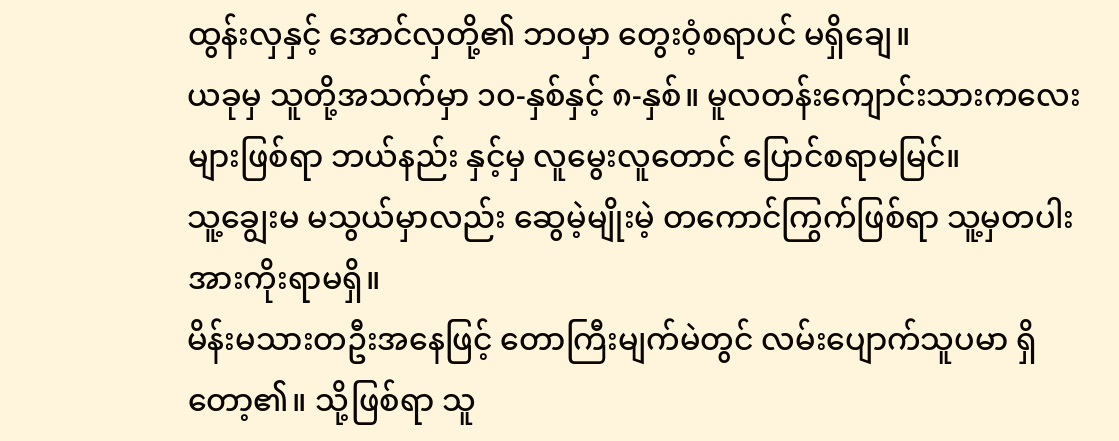ထွန်းလှနှင့် အောင်လှတို့၏ ဘဝမှာ တွေးဝံ့စရာပင် မရှိချေ။
ယခုမှ သူတို့အသက်မှာ ၁၀-နှစ်နှင့် ၈-နှစ်။ မူလတန်းကျောင်းသားကလေးများဖြစ်ရာ ဘယ်နည်း နှင့်မှ လူမွေးလူတောင် ပြောင်စရာမမြင်။
သူ့ချွေးမ မသွယ်မှာလည်း ဆွေမဲ့မျိုးမဲ့ တကောင်ကြွက်ဖြစ်ရာ သူ့မှတပါး အားကိုးရာမရှိ။
မိန်းမသားတဦးအနေဖြင့် တောကြီးမျက်မဲတွင် လမ်းပျောက်သူပမာ ရှိတော့၏။ သို့ဖြစ်ရာ သူ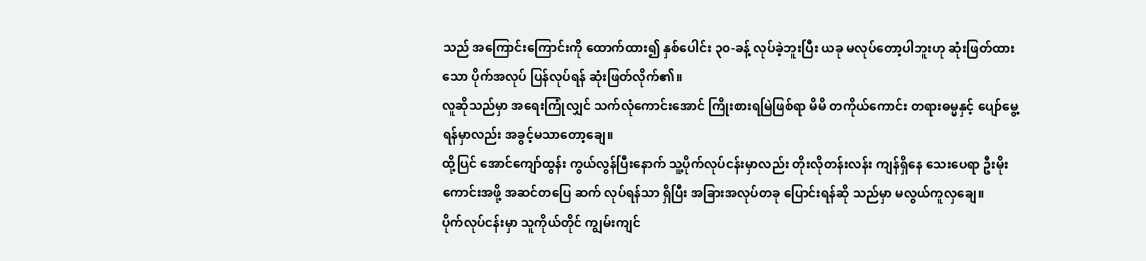သည် အကြောင်းကြောင်းကို ထောက်ထား၍ နှစ်ပေါင်း ၃၀-ခန့် လုပ်ခဲ့ဘူးပြီး ယခု မလုပ်တော့ပါဘူးဟု ဆုံးဖြတ်ထားသော ပိုက်အလုပ် ပြန်လုပ်ရန် ဆုံးဖြတ်လိုက်၏။
လူဆိုသည်မှာ အရေးကြုံလျှင် သက်လုံကောင်းအောင် ကြိုးစားရမြဲဖြစ်ရာ မိမိ တကိုယ်ကောင်း တရားဓမ္မနှင့် ပျော်မွေ့ရန်မှာလည်း အခွင့်မသာတော့ချေ။
ထို့ပြင် အောင်ကျော်ထွန်း ကွယ်လွန်ပြီးနောက် သူ့ပိုက်လုပ်ငန်းမှာလည်း တိုးလိုတန်းလန်း ကျန်ရှိနေ သေးပေရာ ဦးမိုးကောင်းအဖို့ အဆင်တပြေ ဆက် လုပ်ရန်သာ ရှိပြီး အခြားအလုပ်တခု ပြောင်းရန်ဆို သည်မှာ မလွယ်ကူလှချေ။
ပိုက်လုပ်ငန်းမှာ သူကိုယ်တိုင် ကျွမ်းကျင်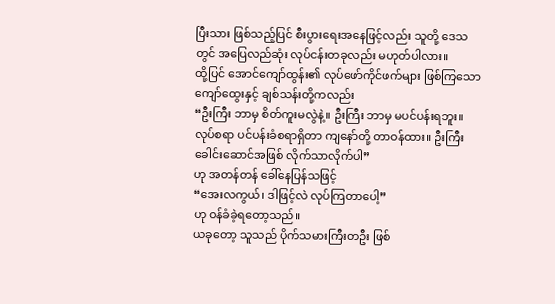ပြီးသား ဖြစ်သည့်ပြင် စီးပွားရေးအနေဖြင့်လည်း သူတို့ ဒေသတွင် အပြေလည်ဆုံး လုပ်ငန်းတခုလည်း မဟုတ်ပါလား။
ထို့ပြင် အောင်ကျော်ထွန်း၏ လုပ်ဖော်ကိုင်ဖက်များ ဖြစ်ကြသော ကျော်ထွေးနှင့် ချစ်သန်းတို့ကလည်း
“ဦးကြီး ဘာမှ စိတ်ကူးမလွဲနဲ့။ ဦးကြီး ဘာမှ မပင်ပန်းရဘူး။ လုပ်စရာ ပင်ပန်းခံစရာရှိတာ ကျနော်တို့ တာဝန်ထား။ ဦးကြီး ခေါင်းဆောင်အဖြစ် လိုက်သာလိုက်ပါ”
ဟု အတန်တန် ခေါ်နေပြန်သဖြင့်
“အေးလကွယ်၊ ဒါဖြင့်လဲ လုပ်ကြတာပေါ့”
ဟု ဝန်ခံခဲ့ရတော့သည်။
ယခုတော့ သူသည် ပိုက်သမားကြီးတဦး ဖြစ်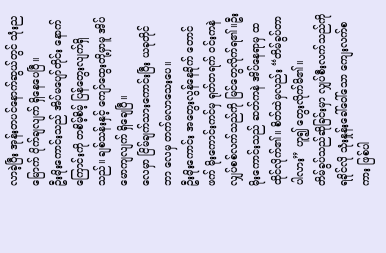လာခဲ့ပြီး အုန်းတပင်နောက်ဆွယ်တွင် သုံးညမြောက် ပိုက်ချလျက် ရှိနေပေပြီ။
ဦးမိုးကောင်းသည် အိပ်မပျော်တိုင်း နောက်ကြောင်းကို တစိမ့်စိမ့် ပြန်တွေးလျက်ရှိသည်။ ချစ်သန်းနှင့် ကျော်ထွေးတို့မှာမူ အိပ်မောကျလျက် ရှိချေပြီ။
လေမှာ ငြိမ်ချက်သားကောင်းပြီး ယခုတိုင် ဘာ လေမှ တက်မလာသေးပေ။
ဦးမိုးကောင်း အတွေးလွန်နေခိုက် တောင်ဖက် မိုးကောင်းကင်မှ ရုတ်တရက် ဝင်းကနဲ လျှပ်စစ်လက်သည်ကို မြင်တွေလိုက်ရ၏။ဦး
မိုးကောင်းသည် ဆတ်ကနဲ အိပ်နေရာမှ ထထိုင်လိုက်၏။ စိတ်ထဲမှလည်း “တိမ်ခွပ်တာပါလား” ဟူ၍ တွေးလိုက်မိ၏။
တိမ်ခွပ်သည်ဆိုခြင်းမှာ လျှပ်စီးလက်သည်ကို ရခိုင်လို သုံးနှုန်းခေါ်ဝေါ်သော ကျေးလက်စကား ဖြစ်ပါ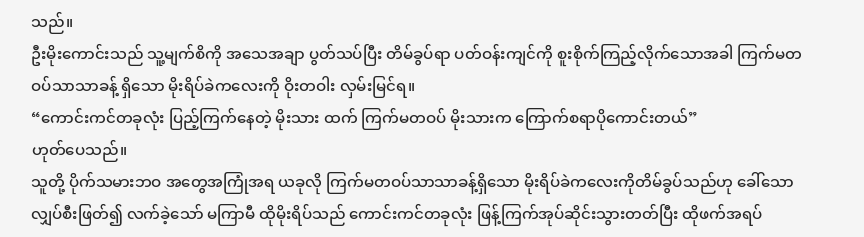သည်။
ဦးမိုးကောင်းသည် သူ့မျက်စိကို အသေအချာ ပွတ်သပ်ပြီး တိမ်ခွပ်ရာ ပတ်ဝန်းကျင်ကို စူးစိုက်ကြည့်လိုက်သောအခါ ကြက်မတဝပ်သာသာခန့် ရှိသော မိုးရိပ်ခဲကလေးကို ဝိုးတဝါး လှမ်းမြင်ရ။
“ကောင်းကင်တခုလုံး ပြည့်ကြက်နေတဲ့ မိုးသား ထက် ကြက်မတဝပ် မိုးသားက ကြောက်စရာပိုကောင်းတယ်”
ဟုတ်ပေသည်။
သူတို့ ပိုက်သမားဘဝ အတွေအကြုံအရ ယခုလို ကြက်မတဝပ်သာသာခန့်ရှိသော မိုးရိပ်ခဲကလေးကိုတိမ်ခွပ်သည်ဟု ခေါ်သော လျှပ်စီးဖြတ်၍ လက်ခဲ့သော် မကြာမီ ထိုမိုးရိပ်သည် ကောင်းကင်တခုလုံး ဖြန့်ကြက်အုပ်ဆိုင်းသွားတတ်ပြီး ထိုဖက်အရပ်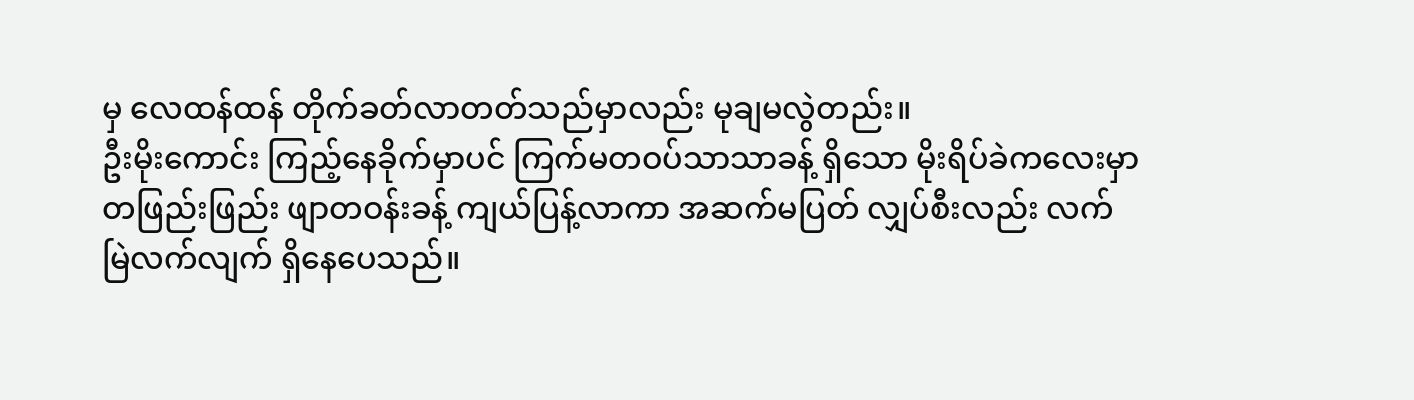မှ လေထန်ထန် တိုက်ခတ်လာတတ်သည်မှာလည်း မုချမလွဲတည်း။
ဦးမိုးကောင်း ကြည့်နေခိုက်မှာပင် ကြက်မတဝပ်သာသာခန့် ရှိသော မိုးရိပ်ခဲကလေးမှာ တဖြည်းဖြည်း ဖျာတဝန်းခန့် ကျယ်ပြန့်လာကာ အဆက်မပြတ် လျှပ်စီးလည်း လက်မြဲလက်လျက် ရှိနေပေသည်။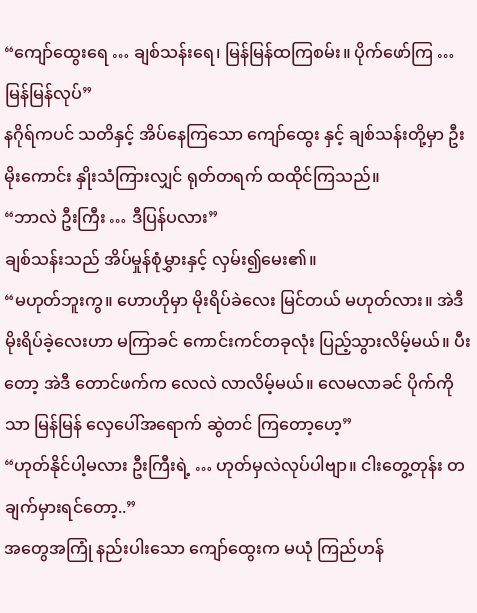“ကျော်ထွေးရေ … ချစ်သန်းရေ၊ မြန်မြန်ထကြစမ်း။ ပိုက်ဖော်ကြ … မြန်မြန်လုပ်”
နဂိုရ်ကပင် သတိနှင့် အိပ်နေကြသော ကျော်ထွေး နှင့် ချစ်သန်းတို့မှာ ဦးမိုးကောင်း နှိုးသံကြားလျှင် ရုတ်တရက် ထထိုင်ကြသည်။
“ဘာလဲ ဦးကြီး … ဒီပြန်ပလား”
ချစ်သန်းသည် အိပ်မှုန်စုံမွှားနှင့် လှမ်း၍မေး၏။
“မဟုတ်ဘူးကွ။ ဟောဟိုမှာ မိုးရိပ်ခဲလေး မြင်တယ် မဟုတ်လား။ အဲဒီ မိုးရိပ်ခဲ့လေးဟာ မကြာခင် ကောင်းကင်တခုလုံး ပြည့်သွားလိမ့်မယ်။ ပီးတော့ အဲဒီ တောင်ဖက်က လေလဲ လာလိမ့်မယ်။ လေမလာခင် ပိုက်ကိုသာ မြန်မြန် လှေပေါ်အရောက် ဆွဲတင် ကြတော့ဟေ့”
“ဟုတ်နိုင်ပါ့မလား ဦးကြီးရဲ့ … ဟုတ်မှလဲလုပ်ပါဗျာ။ ငါးတွေ့တုန်း တချက်မှားရင်တော့..”
အတွေအကြုံ နည်းပါးသော ကျော်ထွေးက မယုံ ကြည်ဟန်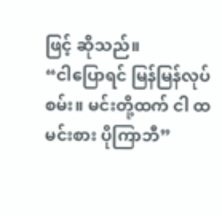ဖြင့် ဆိုသည်။
“ငါပြောရင် မြန်မြန်လုပ်စမ်း။ မင်းတို့ထက် ငါ ထမင်းစား ပိုကြာဘီ”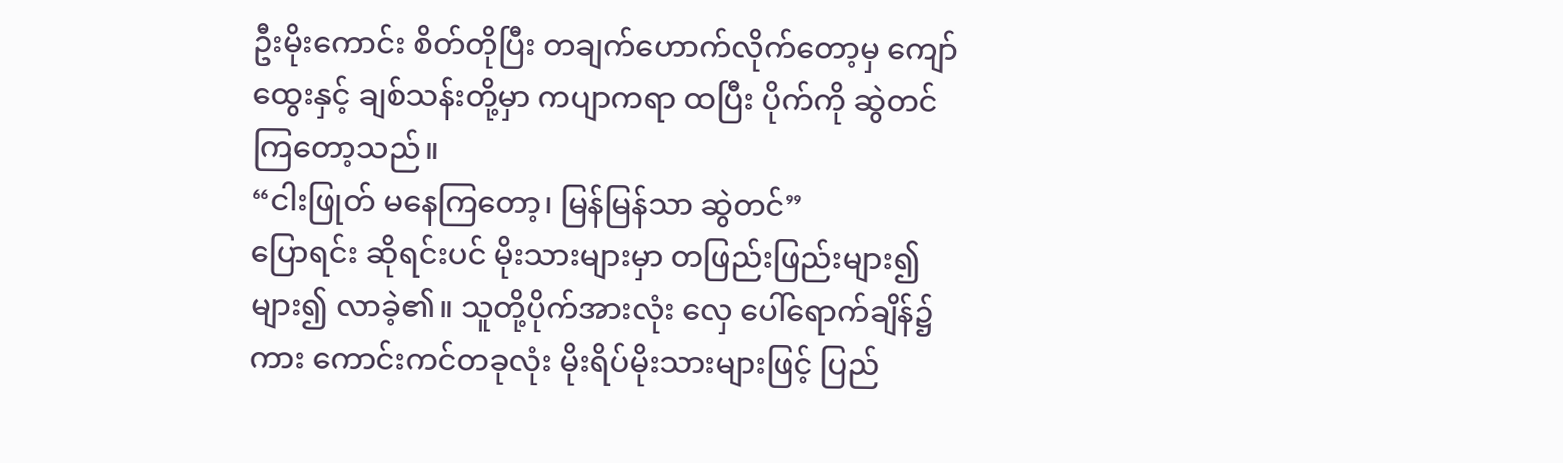ဦးမိုးကောင်း စိတ်တိုပြီး တချက်ဟောက်လိုက်တော့မှ ကျော်ထွေးနှင့် ချစ်သန်းတို့မှာ ကပျာကရာ ထပြီး ပိုက်ကို ဆွဲတင်ကြတော့သည်။
“ငါးဖြုတ် မနေကြတော့၊ မြန်မြန်သာ ဆွဲတင်”
ပြောရင်း ဆိုရင်းပင် မိုးသားများမှာ တဖြည်းဖြည်းများ၍များ၍ လာခဲ့၏။ သူတို့ပိုက်အားလုံး လှေ ပေါ်ရောက်ချိန်၌ကား ကောင်းကင်တခုလုံး မိုးရိပ်မိုးသားများဖြင့် ပြည်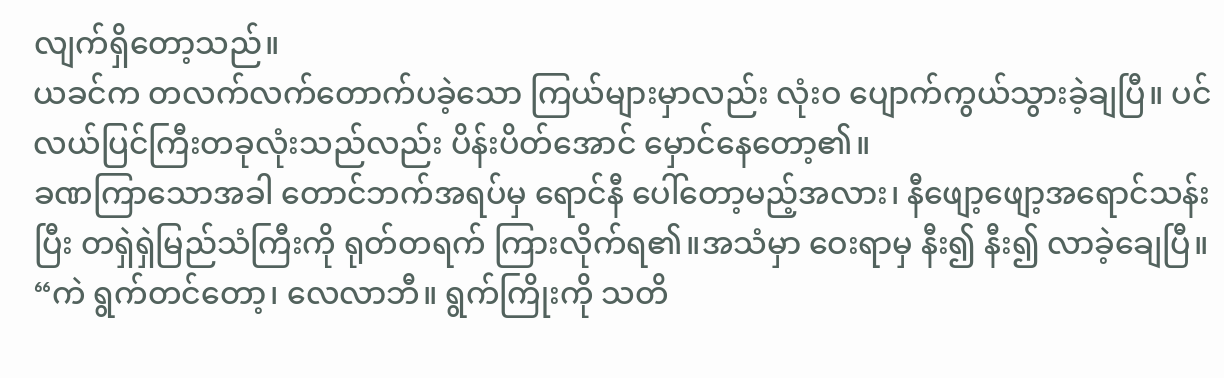လျက်ရှိတော့သည်။
ယခင်က တလက်လက်တောက်ပခဲ့သော ကြယ်များမှာလည်း လုံးဝ ပျောက်ကွယ်သွားခဲ့ချပြီ။ ပင်လယ်ပြင်ကြီးတခုလုံးသည်လည်း ပိန်းပိတ်အောင် မှောင်နေတော့၏။
ခဏကြာသောအခါ တောင်ဘက်အရပ်မှ ရောင်နီ ပေါ်တော့မည့်အလား၊ နီဖျော့ဖျော့အရောင်သန်းပြီး တရှဲရှဲမြည်သံကြီးကို ရုတ်တရက် ကြားလိုက်ရ၏။အသံမှာ ဝေးရာမှ နီး၍ နီး၍ လာခဲ့ချေပြီ။
“ကဲ ရွက်တင်တော့၊ လေလာဘီ။ ရွက်ကြိုးကို သတိ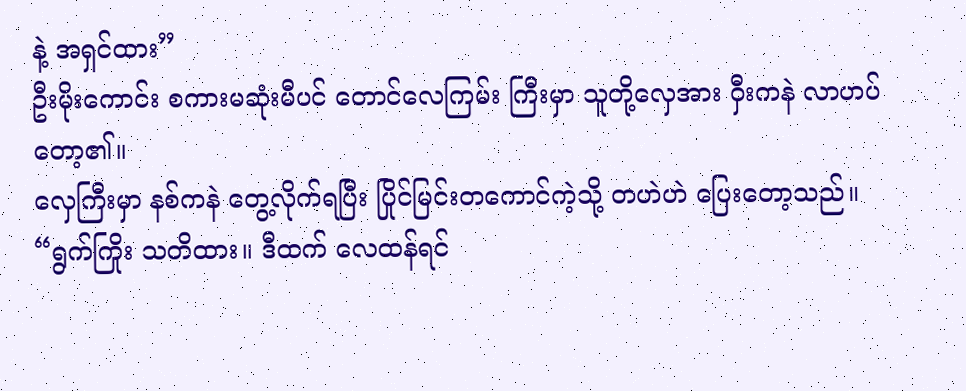နဲ့ အရှင်ထား”
ဦးမိုးကောင်း စကားမဆုံးမီပင် တောင်လေကြမ်း ကြီးမှာ သူတို့လှေအား ဝှီးကနဲ လာဟပ်တော့၏။
လှေကြီးမှာ နစ်ကနဲ တွေ့လိုက်ရပြီး ပြိုင်မြင်းတကောင်ကဲ့သို့ တဟဲဟဲ ပြေးတော့သည်။
“ရွက်ကြိုး သတိထား။ ဒီထက် လေထန်ရင်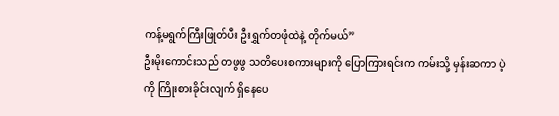ကန့်မရွက်ကြီးဖြုတ်ပီး ဦးရွှက်တဖုံထဲနဲ့ တိုက်မယ်”
ဦးမိုးကောင်းသည် တဖွဖွ သတိပေးစကားများကို ပြောကြားရင်းက ကမ်းသို့ မှန်းဆကာ ပဲ့ကို ကြိုးစားခိုင်းလျက် ရှိနေပေ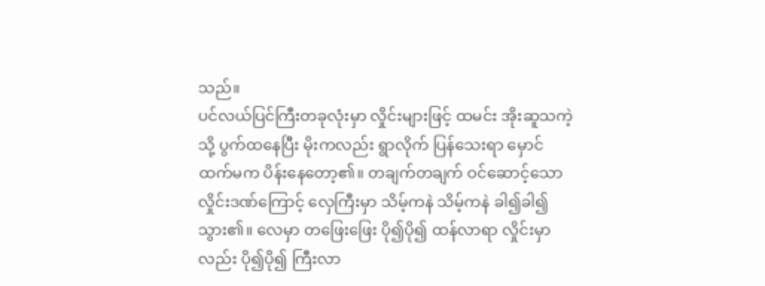သည်။
ပင်လယ်ပြင်ကြီးတခုလုံးမှာ လှိုင်းများဖြင့် ထမင်း အိုးဆူသကဲ့သို့ ပွက်ထနေပြီး မိုးကလည်း ရွာလိုက် ပြန်သေးရာ မှောင်ထက်မက ပိန်းနေတော့၏။ တချက်တချက် ဝင်ဆောင့်သော လှိုင်းဒဏ်ကြောင့် လှေကြီးမှာ သိမ့်ကနဲ သိမ့်ကနဲ ခါ၍ခါ၍ သွား၏။ လေမှာ တဖြေးဖြေး ပို၍ပို၍ ထန်လာရာ လှိုင်းမှာလည်း ပို၍ပို၍ ကြီးလာ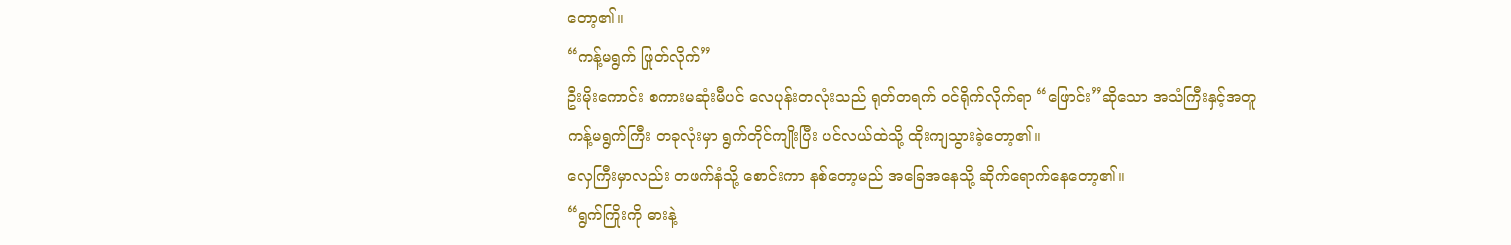တော့၏။
“ကန့်မရွက် ဖြုတ်လိုက်”
ဦးမိုးကောင်း စကားမဆုံးမီပင် လေပုန်းတလုံးသည် ရုတ်တရက် ဝင်ရိုက်လိုက်ရာ “ဖြောင်း”ဆိုသော အသံကြီးနှင့်အတူ ကန့်မရွက်ကြီး တခုလုံးမှာ ရွက်တိုင်ကျိုးပြီး ပင်လယ်ထဲသို့ ထိုးကျသွားခဲ့တော့၏။
လှေကြီးမှာလည်း တဖက်နံသို့ စောင်းကာ နစ်တော့မည် အခြေအနေသို့ ဆိုက်ရောက်နေတော့၏။
“ရွက်ကြိုးကို ဓားနဲ့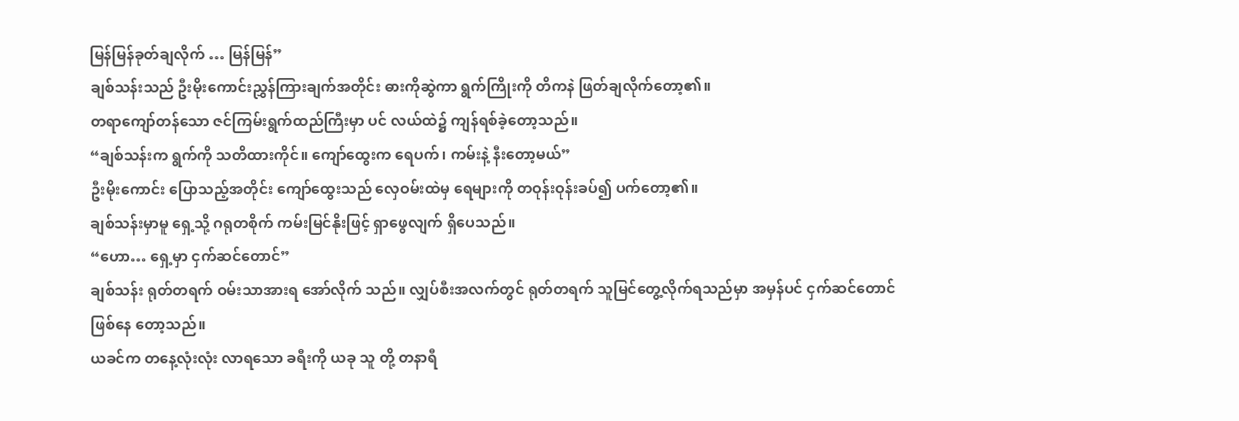မြန်မြန်ခုတ်ချလိုက် … မြန်မြန်”
ချစ်သန်းသည် ဦးမိုးကောင်းညွှန်ကြားချက်အတိုင်း ဓားကိုဆွဲကာ ရွက်ကြိုးကို တိကနဲ ဖြတ်ချလိုက်တော့၏။
တရာကျော်တန်သော ဇင်ကြမ်းရွက်ထည်ကြီးမှာ ပင် လယ်ထဲ၌ ကျန်ရစ်ခဲ့တော့သည်။
“ချစ်သန်းက ရွက်ကို သတိထားကိုင်။ ကျော်ထွေးက ရေပက်၊ ကမ်းနဲ့ နီးတော့မယ်”
ဦးမိုးကောင်း ပြောသည့်အတိုင်း ကျော်ထွေးသည် လှေဝမ်းထဲမှ ရေများကို တဝုန်းဝုန်းခပ်၍ ပက်တော့၏။
ချစ်သန်းမှာမူ ရှေ့သို့ ဂရုတစိုက် ကမ်းမြင်နိုးဖြင့် ရှာဖွေလျက် ရှိပေသည်။
“ဟော… ရှေ့မှာ ငှက်ဆင်တောင်”
ချစ်သန်း ရုတ်တရက် ဝမ်းသာအားရ အော်လိုက် သည်။ လျှပ်စီးအလက်တွင် ရုတ်တရက် သူမြင်တွေ့လိုက်ရသည်မှာ အမှန်ပင် ငှက်ဆင်တောင် ဖြစ်နေ တော့သည်။
ယခင်က တနေ့လုံးလုံး လာရသော ခရီးကို ယခု သူ တို့ တနာရီ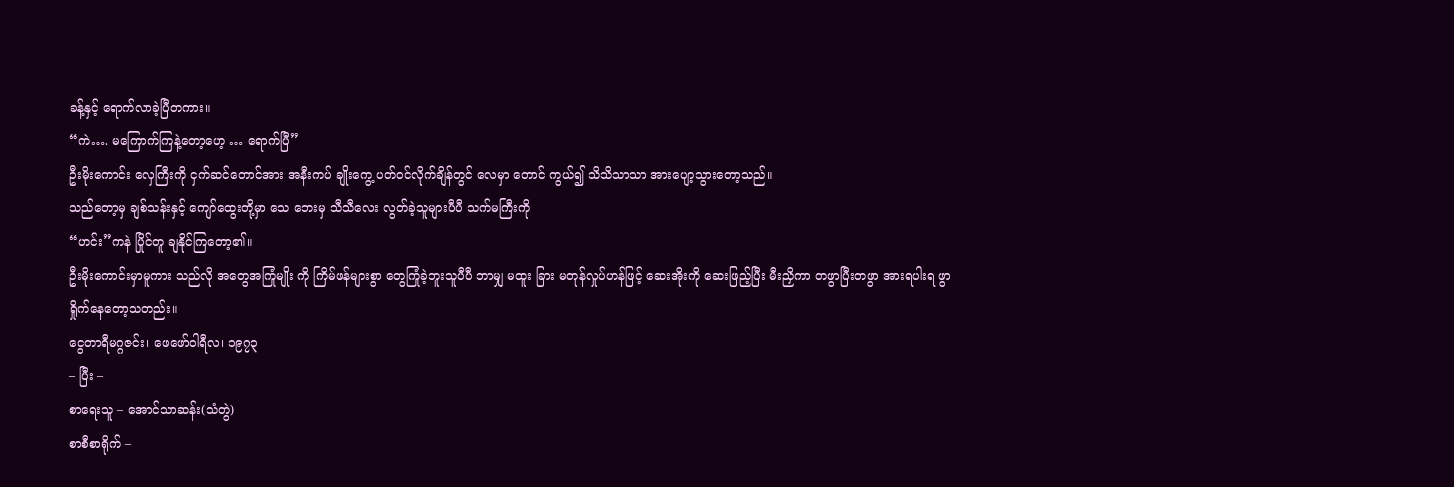ခန့်နှင့် ရောက်လာခဲ့ပြီတကား။
“ကဲ…. မကြောက်ကြနဲ့တော့ဟေ့ … ရောက်ပြီ”
ဦးမိုးကောင်း လှေကြီးကို ငှက်ဆင်တောင်အား အနီးကပ် ချိုးကွေ့ ပတ်ဝင်လိုက်ချိန်တွင် လေမှာ တောင် ကွယ်၍ သိသိသာသာ အားပျော့သွားတော့သည်။
သည်တော့မှ ချစ်သန်းနှင့် ကျော်ထွေးတို့မှာ သေ ဘေးမှ သီသီလေး လွတ်ခဲ့သူများပီပီ သက်မကြီးကို
“ဟင်း”ကနဲ ပြိုင်တူ ချနိုင်ကြတော့၏။
ဦးမိုးကောင်းမှာမူကား သည်လို အတွေအကြုံမျိုး ကို ကြိမ်ဖန်များစွာ တွေကြုံခဲ့ဘူးသူပီပီ ဘာမျှ မထူး ခြား မတုန်လှုပ်ဟန်ဖြင့် ဆေးအိုးကို ဆေးဖြည့်ပြီး မီးညှိကာ တဖွာပြီးတဖွာ အားရပါးရ ဖွာရှိုက်နေတော့သတည်း။
ငွေတာရီမဂ္ဂဇင်း၊ ဖေဖော်ဝါရီလ၊ ၁၉၇၃
– ပြီး –
စာရေးသူ – အောင်သာဆန်း(သံတွဲ)
စာစီစာရိုက် –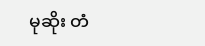မုဆိုး တံ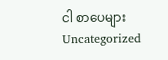ငါ စာပေများ
Uncategorized